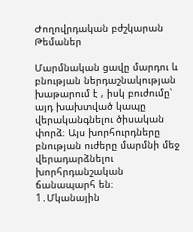Ժողովրդական բժշկարան
Թեմաներ

Մարմնական ցավը մարդու և բնության ներդաշնակության խաթարում է , իսկ բուժումը՝ այդ խախտված կապը վերականգնելու ծիսական փորձ։ Այս խորհուրդները բնության ուժերը մարմնի մեջ վերադարձնելու խորհրդանշական ճանապարհ են։
1․Մկանային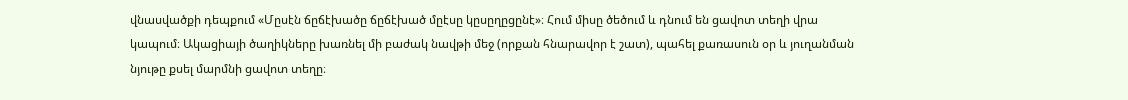վնասվածքի դեպքում «Մըսէն ճըճէխածը ճըճէխած մըէսը կըսըղըցընէ»։ Հում միսը ծեծում և դնում են ցավոտ տեղի վրա կապում։ Ակացիայի ծաղիկները խառնել մի բաժակ նավթի մեջ (որքան հնարավոր է շատ), պահել քառասուն օր և յուղանման նյութը քսել մարմնի ցավոտ տեղը։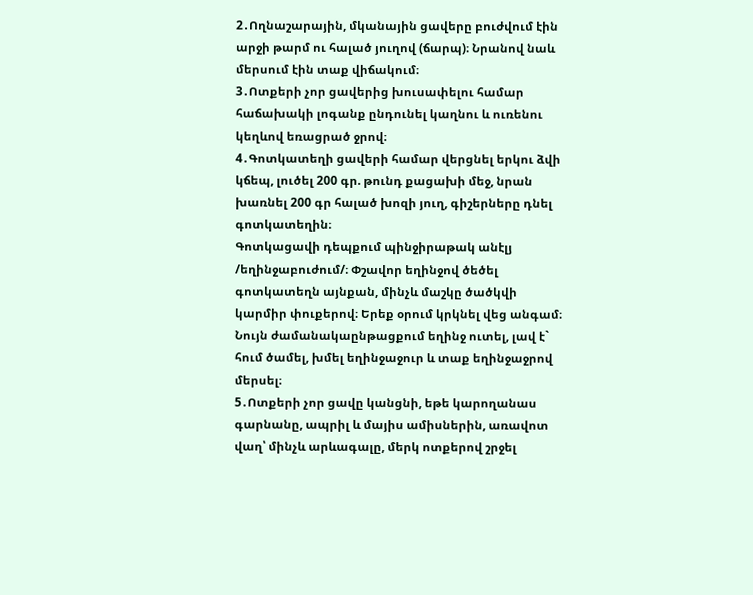2․Ողնաշարային, մկանային ցավերը բուժվում էին արջի թարմ ու հալած յուղով (ճարպ)։ Նրանով նաև մերսում էին տաք վիճակում։
3․Ոտքերի չոր ցավերից խուսափելու համար հաճախակի լոգանք ընդունել կաղնու և ուռենու կեղևով եռացրած ջրով։
4․Գոտկատեղի ցավերի համար վերցնել երկու ձվի կճեպ, լուծել 200 գր. թունդ քացախի մեջ, նրան խառնել 200 գր հալած խոզի յուղ, գիշերները դնել գոտկատեղին։
Գոտկացավի դեպքում պինջիրաթակ անէլյ /եղինջաբուժում/։ Փշավոր եղինջով ծեծել գոտկատեղն այնքան, մինչև մաշկը ծածկվի կարմիր փուքերով։ Երեք օրում կրկնել վեց անգամ։ Նույն ժամանակաընթացքում եղինջ ուտել, լավ է` հում ծամել, խմել եղինջաջուր և տաք եղինջաջրով մերսել։
5․Ոտքերի չոր ցավը կանցնի, եթե կարողանաս գարնանը, ապրիլ և մայիս ամիսներին, առավոտ վաղ՝ մինչև արևագալը, մերկ ոտքերով շրջել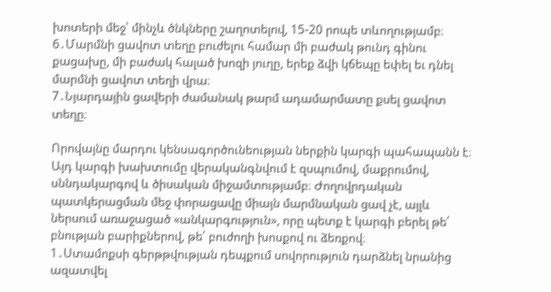խոտերի մեջ՝ մինչև ծնկները շաղոտելով, 15-20 րոպե տևողությամբ։
6․Մարմնի ցավոտ տեղը բուժելու համար մի բաժակ թունդ գինու քացախը, մի բաժակ հալած խոզի յուղը, երեք ձվի կճեպը եփել եւ դնել մարմնի ցավոտ տեղի վրա։
7․Նյարդային ցավերի ժամանակ թարմ ադամարմատը քսել ցավոտ տեղը։

Որովայնը մարդու կենսագործունեության ներքին կարգի պահապանն է։ Այդ կարգի խախտումը վերականգնվում է զսպումով, մաքրումով, սննդակարգով և ծիսական միջամտությամբ։ Ժողովրդական պատկերացման մեջ փորացավը միայն մարմնական ցավ չէ, այլև ներսում առաջացած «անկարգություն», որը պետք է կարգի բերել թե՛ բնության բարիքներով, թե՛ բուժողի խոսքով ու ձեռքով։
1․Ստամոքսի գերթթվության դեպքում սովորություն դարձնել նրանից ազատվել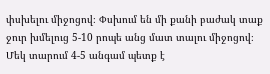փսխելու միջոցով։ Փսխում են մի քանի բաժակ տաք ջուր խմելուց 5-10 րոպե անց մատ տալու միջոցով։ Մեկ տարում 4-5 անգամ պետք է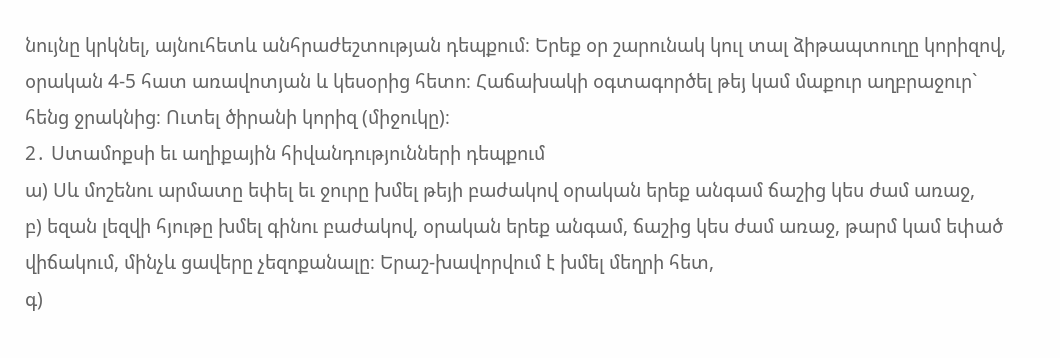նույնը կրկնել, այնուհետև անհրաժեշտության դեպքում։ Երեք օր շարունակ կուլ տալ ձիթապտուղը կորիզով, օրական 4-5 հատ առավոտյան և կեսօրից հետո։ Հաճախակի օգտագործել թեյ կամ մաքուր աղբրաջուր` հենց ջրակնից։ Ուտել ծիրանի կորիզ (միջուկը)։
2․ Ստամոքսի եւ աղիքային հիվանդությունների դեպքում
ա) Սև մոշենու արմատը եփել եւ ջուրը խմել թեյի բաժակով օրական երեք անգամ ճաշից կես ժամ առաջ,
բ) եզան լեզվի հյութը խմել գինու բաժակով, օրական երեք անգամ, ճաշից կես ժամ առաջ, թարմ կամ եփած վիճակում, մինչև ցավերը չեզոքանալը։ Երաշ-խավորվում է խմել մեղրի հետ,
գ)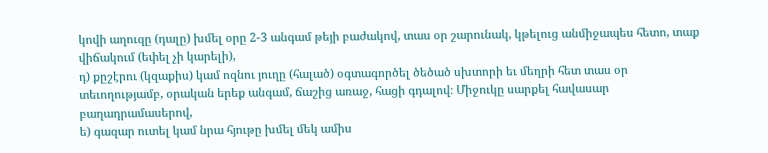կովի աղուզը (դալը) խմել օրը 2-3 անգամ թեյի բաժակով, տաս օր շարունակ, կթելուց անմիջապես հետո, տաք վիճակում (եփել չի կարելի),
դ) քըշէրու (կզաքիս) կամ ոզնու յուղը (հալած) օգտագործել ծեծած սխտորի եւ մեղրի հետ տաս օր տեւողությամբ, օրական երեք անգամ, ճաշից առաջ, հացի գդալով։ Միջուկը սարքել հավասար բաղադրամասերով,
ե) գազար ուտել կամ նրա հյութը խմել մեկ ամիս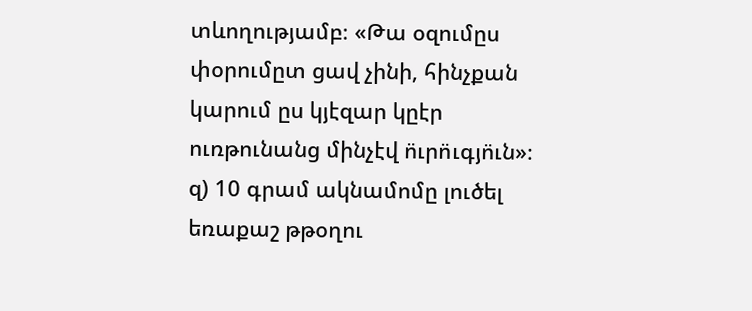տևողությամբ։ «Թա օզումըս փօրումըտ ցավ չինի, հինչքան կարում ըս կյէզար կըէր ուռթունանց մինչէվ ո̈ւրո̈ւգյո̈ւն»։
զ) 10 գրամ ակնամոմը լուծել եռաքաշ թթօղու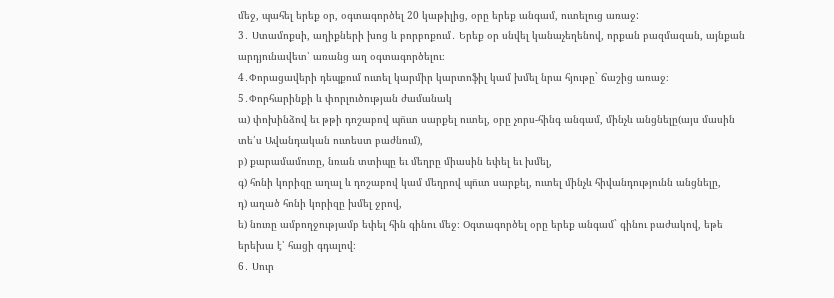մեջ, պահել երեք օր, օգտագործել 20 կաթիլից, օրը երեք անգամ, ուտելուց առաջ:
3․ Ստամոքսի, աղիքների խոց և բորբոքում․ Երեք օր սնվել կանաչեղենով, որքան բազմազան, այնքան արդյունավետ՝ առանց աղ օգտագործելու։
4․Փորացավերի դեպքում ուտել կարմիր կարտոֆիլ կամ խմել նրա հյութը` ճաշից առաջ։
5․Փորհարինքի և փորլուծության ժամանակ
ա) փոխինձով եւ թթի դոշաբով պո̈ւտ սարքել ուտել, օրը չորս-հինգ անգամ, մինչև անցնելը(այս մասին տե՛ս Ավանդական ուտեստ բաժնում),
բ) քարամամուռը, նռան տտիպը եւ մեղրը միասին եփել եւ խմել,
գ) հոնի կորիզը աղալ և դոշաբով կամ մեղրով պո̈ւտ սարքել, ուտել մինչև հիվանդությունն անցնելը,
դ) աղած հոնի կորիզը խմել ջրով,
ե) նուռը ամբողջությամբ եփել հին գինու մեջ։ Օգտագործել օրը երեք անգամ` գինու բաժակով, եթե երեխա է՝ հացի գդալով։
6․ Սուր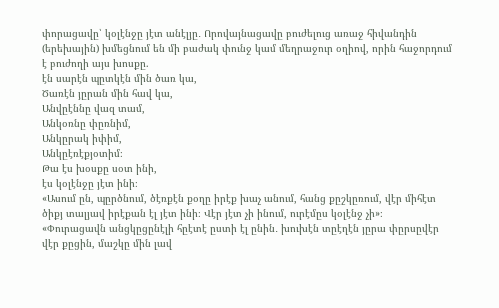փորացավը՝ կօլէնջը յէտ անէլյը․ Որովայնացավը բուժելուց առաջ հիվանդին (երեխային) խմեցնում են մի բաժակ փունջ կամ մեղրաջուր օղիով, որին հաջորդում է բուժողի այս խոսքը.
էն սարէն պըտկէն մին ծառ կա,
Ծառէն յըրան մին հավ կա,
Անվըէննը վազ տամ,
Անկօռնը փըռնիմ,
Անկըրակ իփիմ,
Անկըէռէքյօտիմ։
Թա էս խօսքը սօտ ինի,
էս կօլէնջը յէտ ինի։
«Ասում ըն, պըրծնում, ծէռքէն քօղը իրէք խաչ անում, հանց քըշկըռում, վէր միհէտ ծիքյ տալյավ իրէքան էլ յէտ ինի։ Վէր յէտ չի ինում, ուրէմըս կօլէնջ չի»։
«Փուրացավն անցկըցընէլի հըէտէ ըստի էլ ընին․ խուխէն տըէղէն յըրա փըրսըվէր վէր քըցին, մաշկը մին լավ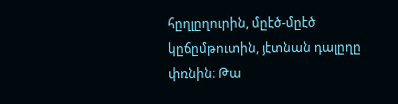հըղլըղուրին, մըէծ-մըէծ կըճըմթուտին, յէտնան դալըղը փռնին։ Թա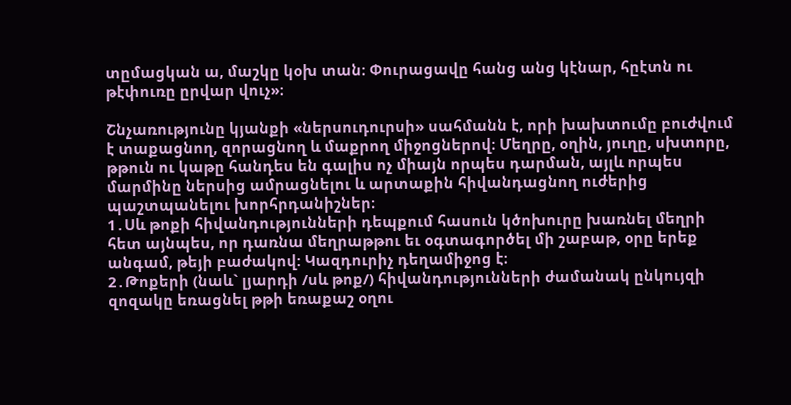տըմացկան ա, մաշկը կօխ տան։ Փուրացավը հանց անց կէնար, հըէտն ու թէփուռը ըրվար վուչ»։

Շնչառությունը կյանքի «ներսուդուրսի» սահմանն է, որի խախտումը բուժվում է տաքացնող, զորացնող և մաքրող միջոցներով։ Մեղրը, օղին, յուղը, սխտորը, թթուն ու կաթը հանդես են գալիս ոչ միայն որպես դարման, այլև որպես մարմինը ներսից ամրացնելու և արտաքին հիվանդացնող ուժերից պաշտպանելու խորհրդանիշներ։
1․Սև թոքի հիվանդությունների դեպքում հասուն կծոխուրը խառնել մեղրի հետ այնպես, որ դառնա մեղրաթթու եւ օգտագործել մի շաբաթ, օրը երեք անգամ, թեյի բաժակով: Կազդուրիչ դեղամիջոց է։
2․Թոքերի (նաև` լյարդի /սև թոք/) հիվանդությունների ժամանակ ընկույզի զոզակը եռացնել թթի եռաքաշ օղու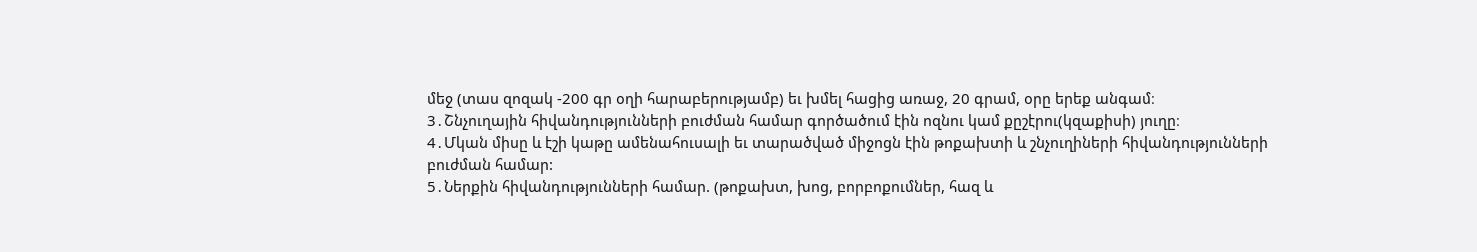մեջ (տաս զոզակ -200 գր օղի հարաբերությամբ) եւ խմել հացից առաջ, 20 գրամ, օրը երեք անգամ։
3․Շնչուղային հիվանդությունների բուժման համար գործածում էին ոզնու կամ քըշէրու(կզաքիսի) յուղը։
4․Մկան միսը և էշի կաթը ամենահուսալի եւ տարածված միջոցն էին թոքախտի և շնչուղիների հիվանդությունների բուժման համար:
5․Ներքին հիվանդությունների համար. (թոքախտ, խոց, բորբոքումներ, հազ և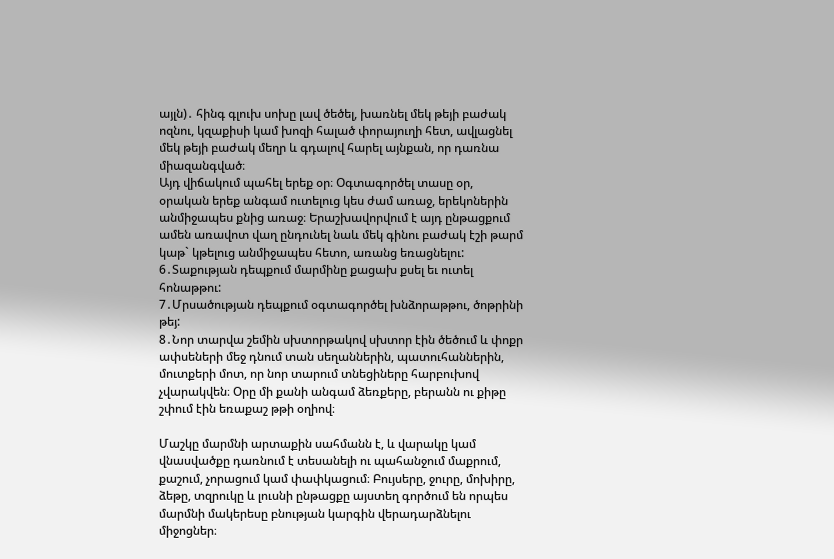այլն)․ հինգ գլուխ սոխը լավ ծեծել, խառնել մեկ թեյի բաժակ ոզնու, կզաքիսի կամ խոզի հալած փորայուղի հետ, ավլացնել մեկ թեյի բաժակ մեղր և գդալով հարել այնքան, որ դառնա միազանգված։
Այդ վիճակում պահել երեք օր։ Օգտագործել տասը օր, օրական երեք անգամ ուտելուց կես ժամ առաջ, երեկոներին անմիջապես քնից առաջ։ Երաշխավորվում է այդ ընթացքում ամեն առավոտ վաղ ընդունել նաև մեկ գինու բաժակ էշի թարմ կաթ` կթելուց անմիջապես հետո, առանց եռացնելու:
6․Տաքության դեպքում մարմինը քացախ քսել եւ ուտել հոնաթթու:
7․Մրսածության դեպքում օգտագործել խնձորաթթու, ծոթրինի թեյ:
8․Նոր տարվա շեմին սխտորթակով սխտոր էին ծեծում և փոքր ափսեների մեջ դնում տան սեղաններին, պատուհաններին, մուտքերի մոտ, որ նոր տարում տնեցիները հարբուխով չվարակվեն։ Օրը մի քանի անգամ ձեռքերը, բերանն ու քիթը շփում էին եռաքաշ թթի օղիով։

Մաշկը մարմնի արտաքին սահմանն է, և վարակը կամ վնասվածքը դառնում է տեսանելի ու պահանջում մաքրում, քաշում, չորացում կամ փափկացում։ Բույսերը, ջուրը, մոխիրը, ձեթը, տզրուկը և լուսնի ընթացքը այստեղ գործում են որպես մարմնի մակերեսը բնության կարգին վերադարձնելու միջոցներ։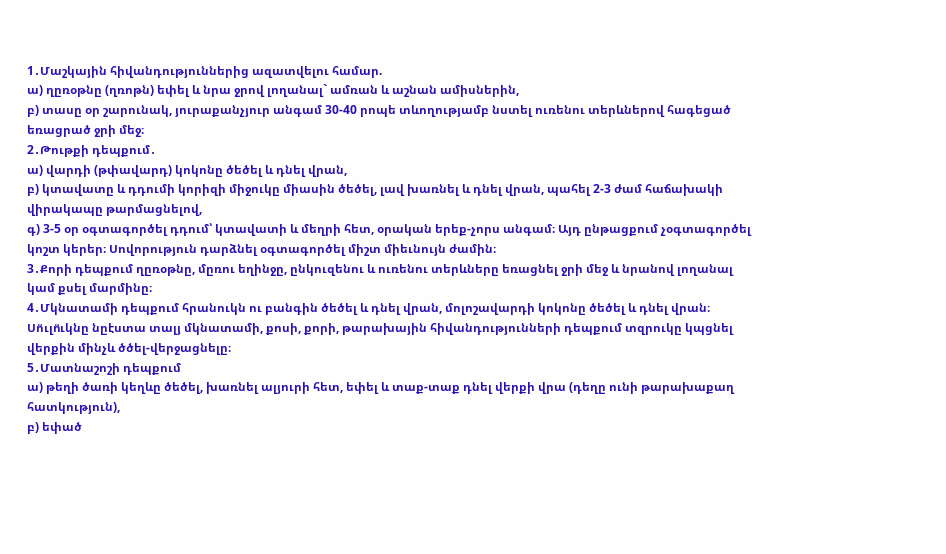1․Մաշկային հիվանդություններից ազատվելու համար.
ա) ղըռօթնը (ղռոթն) եփել և նրա ջրով լողանալ` ամռան և աշնան ամիսներին,
բ) տասը օր շարունակ, յուրաքանչյուր անգամ 30-40 րոպե տևողությամբ նստել ուռենու տերևներով հագեցած եռացրած ջրի մեջ։
2․Թութքի դեպքում․
ա) վարդի (թփավարդ) կոկոնը ծեծել և դնել վրան,
բ) կտավատը և դդումի կորիզի միջուկը միասին ծեծել, լավ խառնել և դնել վրան, պահել 2-3 ժամ հաճախակի վիրակապը թարմացնելով,
գ) 3-5 օր օգտագործել դդում՝ կտավատի և մեղրի հետ, օրական երեք-չորս անգամ։ Այդ ընթացքում չօգտագործել կոշտ կերեր։ Սովորություն դարձնել օգտագործել միշտ միեւնույն ժամին։
3․Քորի դեպքում ղըռօթնը, մըռու եղինջը, ընկուզենու և ուռենու տերևները եռացնել ջրի մեջ և նրանով լողանալ կամ քսել մարմինը։
4․Մկնատամի դեպքում հրանուկն ու բանգին ծեծել և դնել վրան, մոլոշավարդի կոկոնը ծեծել և դնել վրան։ Սո̈ւլո̈ւկնը նըէստա տալյ մկնատամի, քոսի, քորի, թարախային հիվանդությունների դեպքում տզրուկը կպցնել վերքին մինչև ծծել-վերջացնելը։
5․Մատնաշոշի դեպքում
ա) թեղի ծառի կեղևը ծեծել, խառնել ալյուրի հետ, եփել և տաք-տաք դնել վերքի վրա (դեղը ունի թարախաքաղ հատկություն),
բ) եփած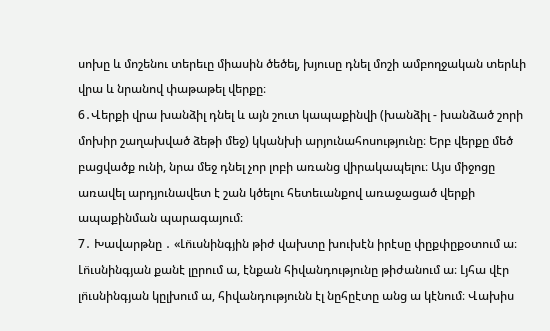սոխը և մոշենու տերեւը միասին ծեծել, խյուսը դնել մոշի ամբողջական տերևի վրա և նրանով փաթաթել վերքը։
6․Վերքի վրա խանձիլ դնել և այն շուտ կապաքինվի (խանձիլ - խանձած շորի մոխիր շաղախված ձեթի մեջ) կկանխի արյունահոսությունը։ Երբ վերքը մեծ բացվածք ունի, նրա մեջ դնել չոր լոբի առանց վիրակապելու։ Այս միջոցը առավել արդյունավետ է շան կծելու հետեւանքով առաջացած վերքի ապաքինման պարագայում։
7․ Խավարթնը ․ «Լո̈ւսնինգյին թիժ վախտը խուխէն իրէսը փըքփըքօտում ա։ Լո̈ւսնինգյան քանէ լըրում ա, էնքան հիվանդությունը թիժանում ա։ Լյհա վէր լո̈ւսնինգյան կըլխում ա, հիվանդությունն էլ նըհըէտը անց ա կէնում։ Վախիս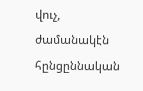վուչ, ժամանակէն հընցըննական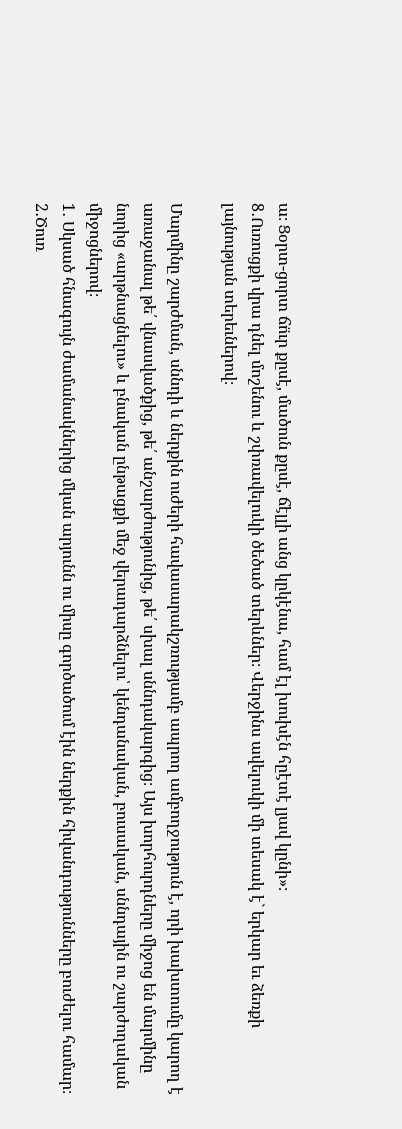ա։ Ցօրտ-ցորտ ճո̈ւր քըսէ, մածուն քըսէ, ճէլլի անց կըկէնա, համ էլ խուխէն հըէտէ լյավ կընի»։
8․Ուռուցքի վրա դնել մոշենու և շփռավելուկի ծեծած տերևներ։ Վերջինս ավելուկի մի տեսակ է` երկար եւ ձեռքի լայնության տերեւներով։

Մարմինը շարժման, սննդի և ներքին ուժերի հավասարակշռությամբ ապրող ամբողջություն է, որի խախտումը կարող է առաջանալ թե՛ վնասվածքից, թե՛ անշարժությունից, թե՛ սխալ սննդակարգից։ Այս խորհուրդները միջոց են մարմինը նորից «արթնացնելու» և բնական ընթացքի մեջ վերադարձնելու՝ կենդանական, բուսական, սննդային ու շարժողական միջոցներով։
1․ Սկսած հնագույն ժամանակներից մկան արյունն ու միսը գործածում էին ներքին հիվանդությունները բուժելու համար։
2․Ծուռ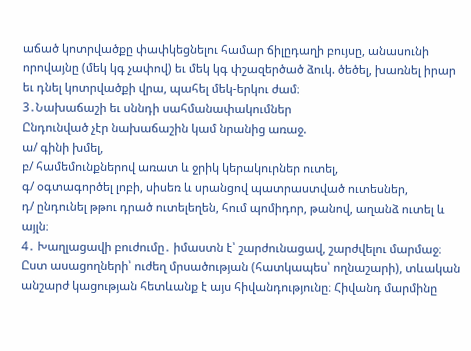աճած կոտրվածքը փափկեցնելու համար ճիլըդաղի բույսը, անասունի որովայնը (մեկ կգ չափով) եւ մեկ կգ փշազերծած ձուկ. ծեծել, խառնել իրար եւ դնել կոտրվածքի վրա, պահել մեկ-երկու ժամ։
3․Նախաճաշի եւ սննդի սահմանափակումներ
Ընդունված չէր նախաճաշին կամ նրանից առաջ.
ա/ գինի խմել,
բ/ համեմունքներով առատ և ջրիկ կերակուրներ ուտել,
գ/ օգտագործել լոբի, սիսեռ և սրանցով պատրաստված ուտեսներ,
դ/ ընդունել թթու դրած ուտելեղեն, հում պոմիդոր, թանով, աղանձ ուտել և այլն։
4․ Խաղլացավի բուժումը․ իմաստն է՝ շարժունացավ, շարժվելու մարմաջ։ Ըստ ասացողների՝ ուժեղ մրսածության (հատկապես՝ ողնաշարի), տևական անշարժ կացության հետևանք է այս հիվանդությունը։ Հիվանդ մարմինը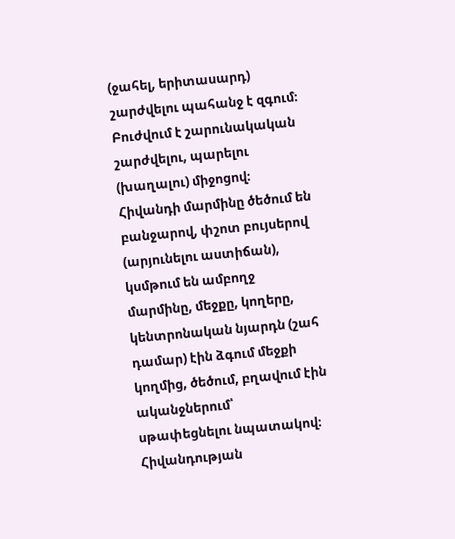(ջահել, երիտասարդ) շարժվելու պահանջ է զգում։ Բուժվում է շարունակական շարժվելու, պարելու (խաղալու) միջոցով։ Հիվանդի մարմինը ծեծում են բանջարով, փշոտ բույսերով (արյունելու աստիճան), կսմթում են ամբողջ մարմինը, մեջքը, կողերը, կենտրոնական նյարդն (շահ դամար) էին ձգում մեջքի կողմից, ծեծում, բղավում էին ականջներում՝ սթափեցնելու նպատակով։
Հիվանդության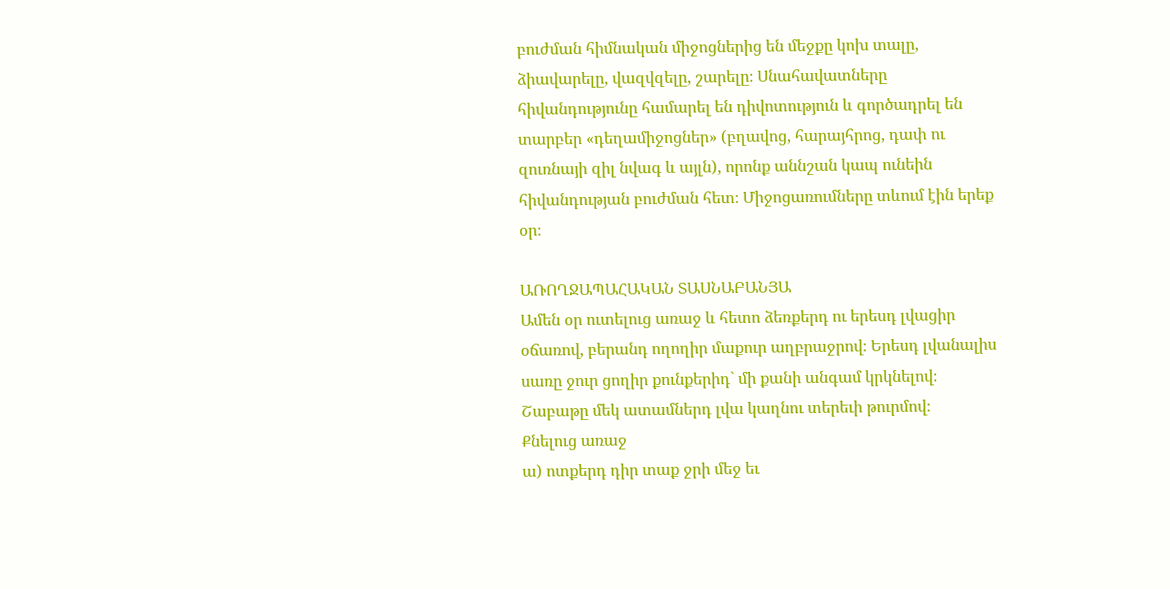բուժման հիմնական միջոցներից են մեջքը կոխ տալը, ձիավարելը, վազվզելը, շարելը։ Սնահավատները հիվանդությունը համարել են դիվոտություն և գործադրել են տարբեր «դեղամիջոցներ» (բղավոց, հարայհրոց, դափ ու զուռնայի զիլ նվագ և այլն), որոնք աննշան կապ ունեին հիվանդության բուժման հետ։ Միջոցառումները տևում էին երեք օր։

ԱՌՈՂՋԱՊԱՀԱԿԱՆ ՏԱՍՆԱԲԱՆՅԱ
Ամեն օր ուտելուց առաջ և հետո ձեռքերդ ու երեսդ լվացիր օճառով, բերանդ ողողիր մաքուր աղբրաջրով։ Երեսդ լվանալիս սառը ջուր ցողիր քունքերիդ` մի քանի անգամ կրկնելով։ Շաբաթը մեկ ատամներդ լվա կաղնու տերեւի թուրմով։
Քնելուց առաջ
ա) ոտքերդ դիր տաք ջրի մեջ եւ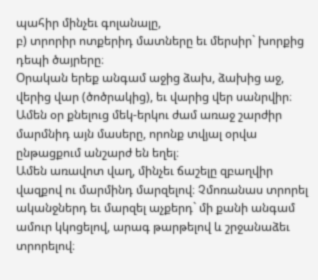պահիր մինչեւ գոլանալը,
բ) տրորիր ոտքերիդ մատները եւ մերսիր` խորքից դեպի ծայրերը։
Օրական երեք անգամ աջից ձախ, ձախից աջ, վերից վար (ծոծրակից), եւ վարից վեր սանրվիր։
Ամեն օր քնելուց մեկ-երկու ժամ առաջ շարժիր մարմնիդ այն մասերը, որոնք տվյալ օրվա ընթացքում անշարժ են եղել։
Ամեն առավոտ վաղ, մինչեւ ճաշելը զբաղվիր վազքով ու մարմինդ մարզելով։ Չմոռանաս տրորել ականջներդ եւ մարզել աչքերդ` մի քանի անգամ ամուր կկոցելով, արագ թարթելով և շրջանաձեւ տրորելով։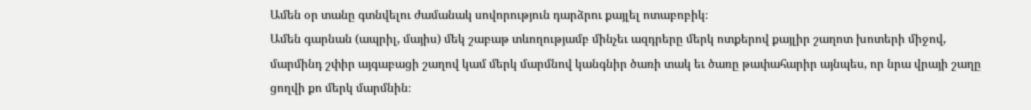Ամեն օր տանը գտնվելու ժամանակ սովորություն դարձրու քայլել ոտաբոբիկ։
Ամեն գարնան (ապրիլ, մայիս) մեկ շաբաթ տևողությամբ մինչեւ ազդրերը մերկ ոտքերով քայլիր շաղոտ խոտերի միջով, մարմինդ շփիր այգաբացի շաղով կամ մերկ մարմնով կանգնիր ծառի տակ եւ ծառը թափահարիր այնպես, որ նրա վրայի շաղը ցողվի քո մերկ մարմնին։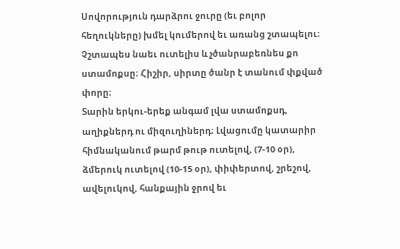Սովորություն դարձրու ջուրը (եւ բոլոր հեղուկները) խմել կումերով եւ առանց շտապելու։ Չշտապես նաեւ ուտելիս և չծանրաբեռնես քո ստամոքսը։ Հիշիր, սիրտը ծանր է տանում փքված փորը։
Տարին երկու-երեք անգամ լվա ստամոքսդ, աղիքներդ ու միզուղիներդ։ Լվացումը կատարիր հիմնականում թարմ թութ ուտելով, (7-10 օր), ձմերուկ ուտելով (10-15 օր), փիփերտով, շրեշով, ավելուկով, հանքային ջրով եւ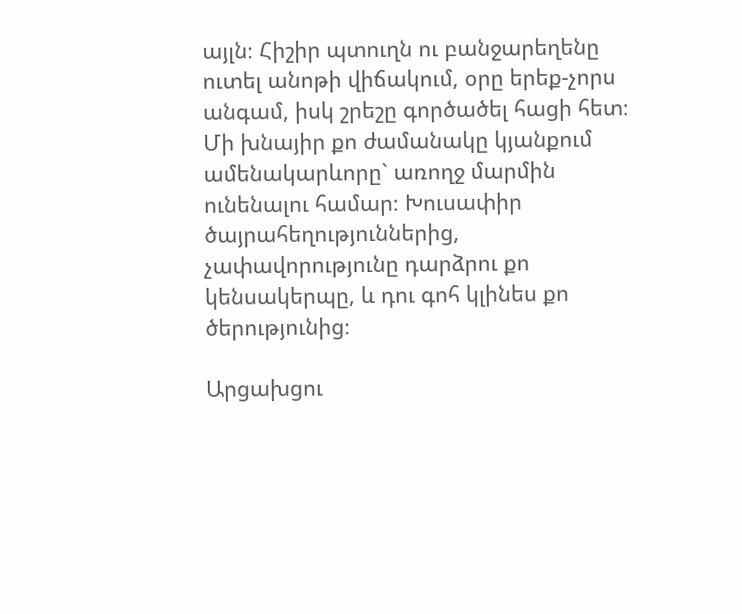այլն։ Հիշիր պտուղն ու բանջարեղենը ուտել անոթի վիճակում, օրը երեք-չորս անգամ, իսկ շրեշը գործածել հացի հետ։
Մի խնայիր քո ժամանակը կյանքում ամենակարևորը` առողջ մարմին ունենալու համար։ Խուսափիր ծայրահեղություններից, չափավորությունը դարձրու քո կենսակերպը, և դու գոհ կլինես քո ծերությունից։

Արցախցու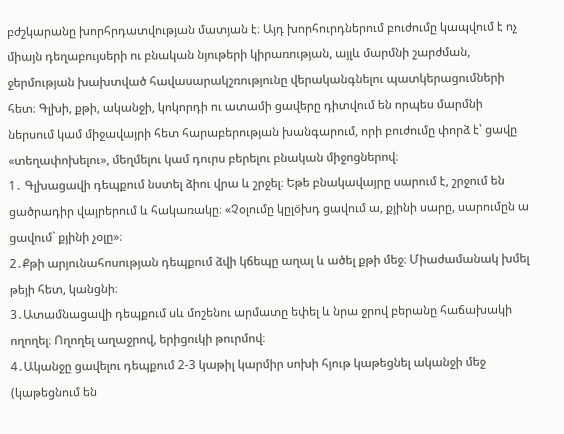բժշկարանը խորհրդատվության մատյան է։ Այդ խորհուրդներում բուժումը կապվում է ոչ միայն դեղաբույսերի ու բնական նյութերի կիրառության, այլև մարմնի շարժման, ջերմության խախտված հավասարակշռությունը վերականգնելու պատկերացումների հետ։ Գլխի, քթի, ականջի, կոկորդի ու ատամի ցավերը դիտվում են որպես մարմնի ներսում կամ միջավայրի հետ հարաբերության խանգարում, որի բուժումը փորձ է՝ ցավը «տեղափոխելու», մեղմելու կամ դուրս բերելու բնական միջոցներով։
1․ Գլխացավի դեպքում նստել ձիու վրա և շրջել։ Եթե բնակավայրը սարում է, շրջում են ցածրադիր վայրերում և հակառակը։ «Չօլումը կըլօ̈խդ ցավում ա, քյինի սարը, սարումըն ա ցավում` քյինի չօլը»։
2․Քթի արյունահոսության դեպքում ձվի կճեպը աղալ և ածել քթի մեջ։ Միաժամանակ խմել թեյի հետ, կանցնի։
3․Ատամնացավի դեպքում սև մոշենու արմատը եփել և նրա ջրով բերանը հաճախակի ողողել։ Ողողել աղաջրով, երիցուկի թուրմով։
4․Ականջը ցավելու դեպքում 2-3 կաթիլ կարմիր սոխի հյութ կաթեցնել ականջի մեջ (կաթեցնում են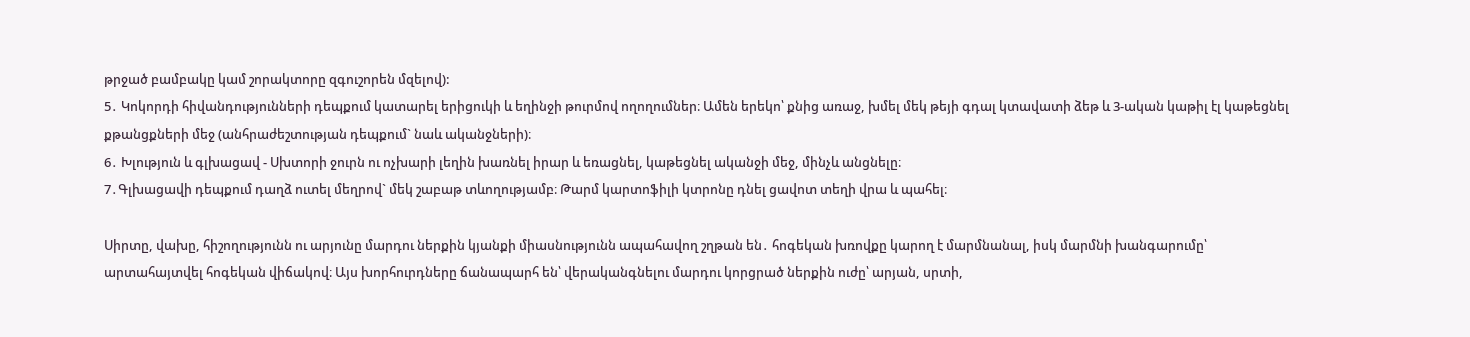թրջած բամբակը կամ շորակտորը զգուշորեն մզելով):
5․ Կոկորդի հիվանդությունների դեպքում կատարել երիցուկի և եղինջի թուրմով ողողումներ։ Ամեն երեկո՝ քնից առաջ, խմել մեկ թեյի գդալ կտավատի ձեթ և 3-ական կաթիլ էլ կաթեցնել քթանցքների մեջ (անհրաժեշտության դեպքում` նաև ականջների)։
6․ Խլություն և գլխացավ - Սխտորի ջուրն ու ոչխարի լեղին խառնել իրար և եռացնել, կաթեցնել ականջի մեջ, մինչև անցնելը։
7․Գլխացավի դեպքում դաղձ ուտել մեղրով` մեկ շաբաթ տևողությամբ։ Թարմ կարտոֆիլի կտրոնը դնել ցավոտ տեղի վրա և պահել։

Սիրտը, վախը, հիշողությունն ու արյունը մարդու ներքին կյանքի միասնությունն ապահավող շղթան են․ հոգեկան խռովքը կարող է մարմնանալ, իսկ մարմնի խանգարումը՝ արտահայտվել հոգեկան վիճակով։ Այս խորհուրդները ճանապարհ են՝ վերականգնելու մարդու կորցրած ներքին ուժը՝ արյան, սրտի,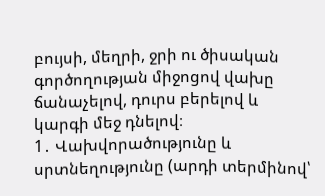բույսի, մեղրի, ջրի ու ծիսական գործողության միջոցով վախը ճանաչելով, դուրս բերելով և կարգի մեջ դնելով։
1․ Վախվորածությունը և սրտնեղությունը (արդի տերմինով՝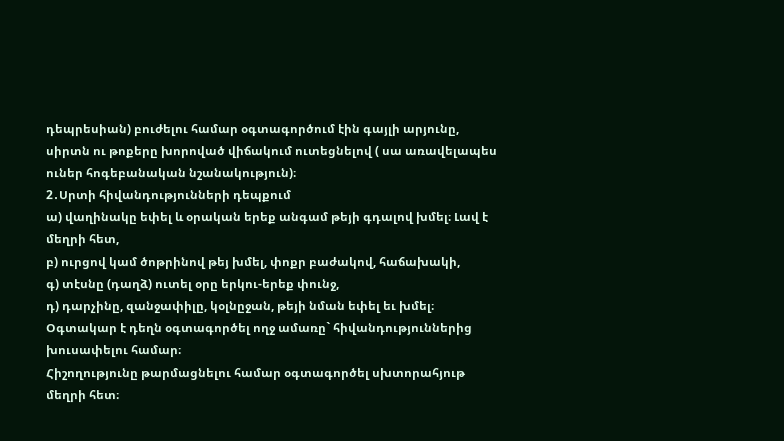դեպրեսիան) բուժելու համար օգտագործում էին գայլի արյունը, սիրտն ու թոքերը խորոված վիճակում ուտեցնելով ( սա առավելապես ուներ հոգեբանական նշանակություն)։
2․Սրտի հիվանդությունների դեպքում
ա) վաղինակը եփել և օրական երեք անգամ թեյի գդալով խմել։ Լավ է մեղրի հետ,
բ) ուրցով կամ ծոթրինով թեյ խմել, փոքր բաժակով, հաճախակի,
գ) տէսնը (դաղձ) ուտել օրը երկու-երեք փունջ,
դ) դարչինը, զանջափիլը, կօլնըջան, թեյի նման եփել եւ խմել։
Օգտակար է դեղն օգտագործել ողջ ամառը` հիվանդություններից խուսափելու համար։
Հիշողությունը թարմացնելու համար օգտագործել սխտորահյութ մեղրի հետ։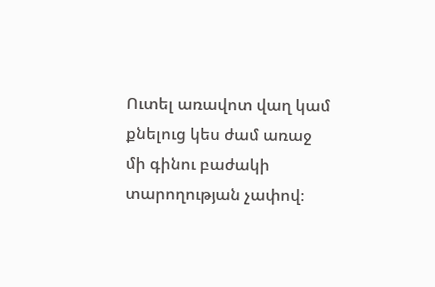Ուտել առավոտ վաղ կամ քնելուց կես ժամ առաջ մի գինու բաժակի տարողության չափով։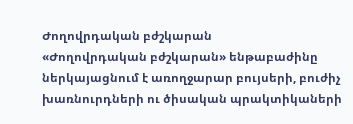Ժողովրդական բժշկարան
«Ժողովրդական բժշկարան» ենթաբաժինը ներկայացնում է առողջարար բույսերի, բուժիչ խառնուրդների ու ծիսական պրակտիկաների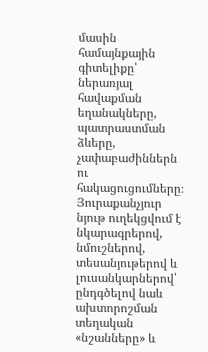մասին համայնքային գիտելիքը՝ ներառյալ հավաքման եղանակները, պատրաստման ձևերը, չափաբաժիններն ու հակացուցումները։ Յուրաքանչյուր նյութ ուղեկցվում է նկարագրերով, նմուշներով, տեսանյութերով և լուսանկարներով՝ ընդգծելով նաև ախտորոշման տեղական «նշանները» և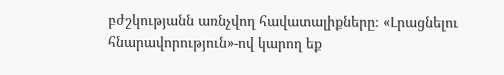բժշկությանն առնչվող հավատալիքները։ «Լրացնելու հնարավորություն»-ով կարող եք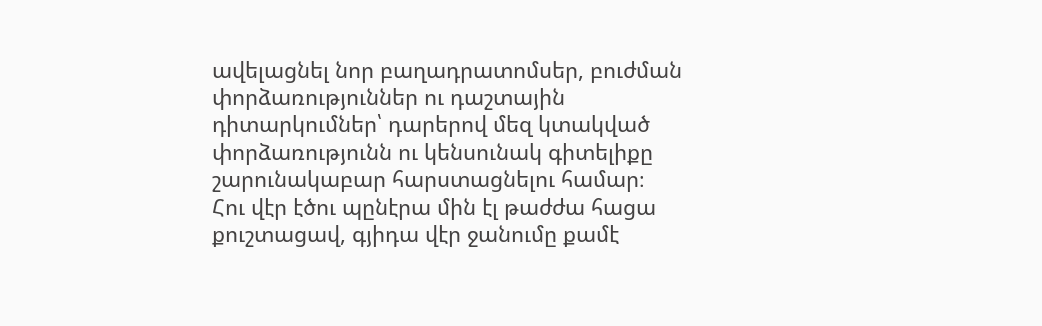ավելացնել նոր բաղադրատոմսեր, բուժման փորձառություններ ու դաշտային դիտարկումներ՝ դարերով մեզ կտակված փորձառությունն ու կենսունակ գիտելիքը շարունակաբար հարստացնելու համար։
Հու վէր էծու պընէրա մին էլ թաժժա հացա քուշտացավ, գյիդա վէր ջանումը քամէ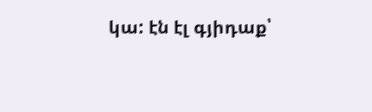կա: էն էլ գյիդաք՝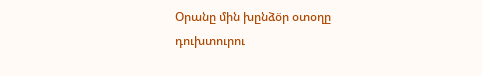Օրանը մին խընձօ̈ր օտօղը դուխտուրու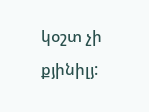կօշտ չի քյինիլյ: